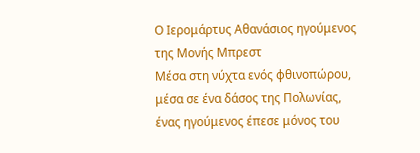Ο Ιερομάρτυς Αθανάσιος ηγούμενος της Μονής Μπρεστ
Μέσα στη νύχτα ενός φθινοπώρου, μέσα σε ένα δάσος της Πολωνίας, ένας ηγούμενος έπεσε μόνος του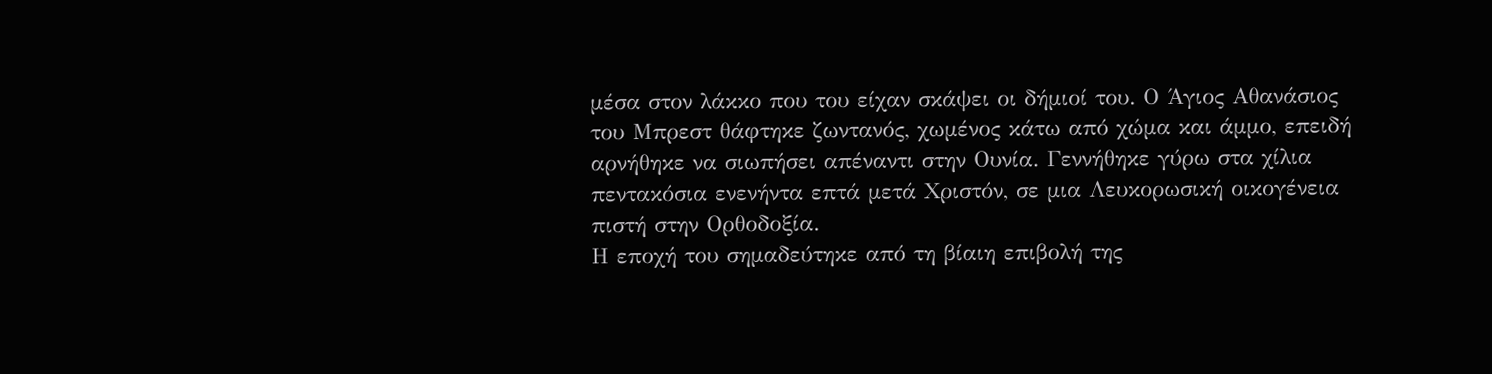μέσα στον λάκκο που του είχαν σκάψει οι δήμιοί του. Ο Άγιος Αθανάσιος του Μπρεστ θάφτηκε ζωντανός, χωμένος κάτω από χώμα και άμμο, επειδή αρνήθηκε να σιωπήσει απέναντι στην Ουνία. Γεννήθηκε γύρω στα χίλια πεντακόσια ενενήντα επτά μετά Χριστόν, σε μια Λευκορωσική οικογένεια πιστή στην Ορθοδοξία.
Η εποχή του σημαδεύτηκε από τη βίαιη επιβολή της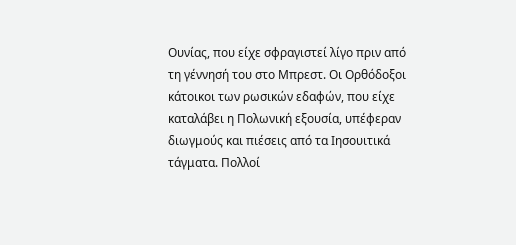Ουνίας, που είχε σφραγιστεί λίγο πριν από τη γέννησή του στο Μπρεστ. Οι Ορθόδοξοι κάτοικοι των ρωσικών εδαφών, που είχε καταλάβει η Πολωνική εξουσία, υπέφεραν διωγμούς και πιέσεις από τα Ιησουιτικά τάγματα. Πολλοί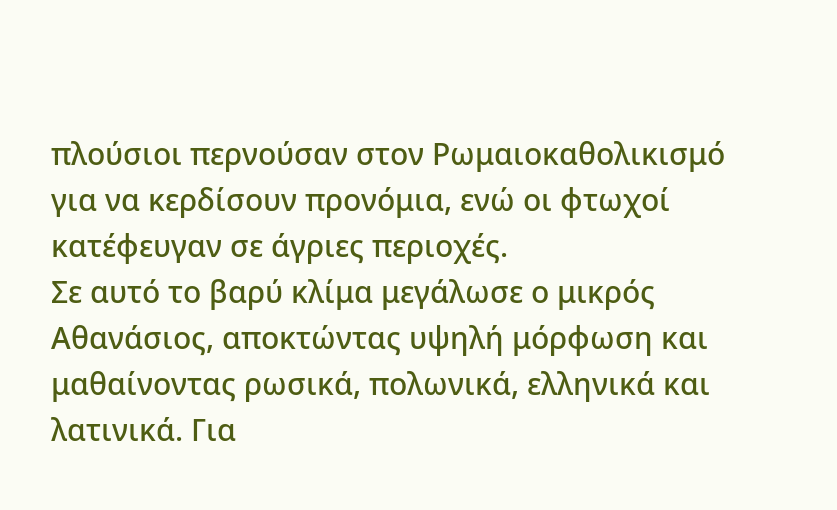πλούσιοι περνούσαν στον Ρωμαιοκαθολικισμό για να κερδίσουν προνόμια, ενώ οι φτωχοί κατέφευγαν σε άγριες περιοχές.
Σε αυτό το βαρύ κλίμα μεγάλωσε ο μικρός Αθανάσιος, αποκτώντας υψηλή μόρφωση και μαθαίνοντας ρωσικά, πολωνικά, ελληνικά και λατινικά. Για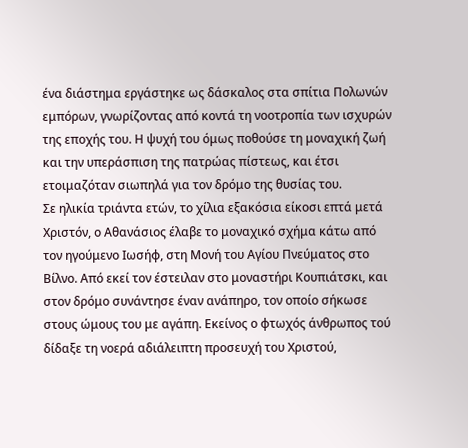ένα διάστημα εργάστηκε ως δάσκαλος στα σπίτια Πολωνών εμπόρων, γνωρίζοντας από κοντά τη νοοτροπία των ισχυρών της εποχής του. Η ψυχή του όμως ποθούσε τη μοναχική ζωή και την υπεράσπιση της πατρώας πίστεως, και έτσι ετοιμαζόταν σιωπηλά για τον δρόμο της θυσίας του.
Σε ηλικία τριάντα ετών, το χίλια εξακόσια είκοσι επτά μετά Χριστόν, ο Αθανάσιος έλαβε το μοναχικό σχήμα κάτω από τον ηγούμενο Ιωσήφ, στη Μονή του Αγίου Πνεύματος στο Βίλνο. Από εκεί τον έστειλαν στο μοναστήρι Κουπιάτσκι, και στον δρόμο συνάντησε έναν ανάπηρο, τον οποίο σήκωσε στους ώμους του με αγάπη. Εκείνος ο φτωχός άνθρωπος τού δίδαξε τη νοερά αδιάλειπτη προσευχή του Χριστού,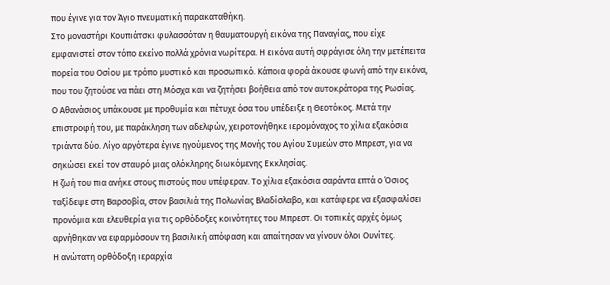που έγινε για τον Άγιο πνευματική παρακαταθήκη.
Στο μοναστήρι Κουπιάτσκι φυλασσόταν η θαυματουργή εικόνα της Παναγίας, που είχε εμφανιστεί στον τόπο εκείνο πολλά χρόνια νωρίτερα. Η εικόνα αυτή σφράγισε όλη την μετέπειτα πορεία του Οσίου με τρόπο μυστικό και προσωπικό. Κάποια φορά άκουσε φωνή από την εικόνα, που του ζητούσε να πάει στη Μόσχα και να ζητήσει βοήθεια από τον αυτοκράτορα της Ρωσίας.
Ο Αθανάσιος υπάκουσε με προθυμία και πέτυχε όσα του υπέδειξε η Θεοτόκος. Μετά την επιστροφή του, με παράκληση των αδελφών, χειροτονήθηκε ιερομόναχος το χίλια εξακόσια τριάντα δύο. Λίγο αργότερα έγινε ηγούμενος της Μονής του Αγίου Συμεών στο Μπρεστ, για να σηκώσει εκεί τον σταυρό μιας ολόκληρης διωκόμενης Εκκλησίας.
Η ζωή του πια ανήκε στους πιστούς που υπέφεραν. Το χίλια εξακόσια σαράντα επτά ο Όσιος ταξίδεψε στη Βαρσοβία, στον βασιλιά της Πολωνίας Βλαδίσλαβο, και κατάφερε να εξασφαλίσει προνόμια και ελευθερία για τις ορθόδοξες κοινότητες του Μπρεστ. Οι τοπικές αρχές όμως αρνήθηκαν να εφαρμόσουν τη βασιλική απόφαση και απαίτησαν να γίνουν όλοι Ουνίτες.
Η ανώτατη ορθόδοξη ιεραρχία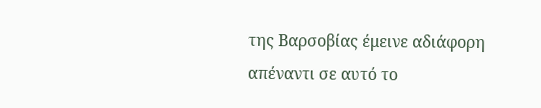της Βαρσοβίας έμεινε αδιάφορη απέναντι σε αυτό το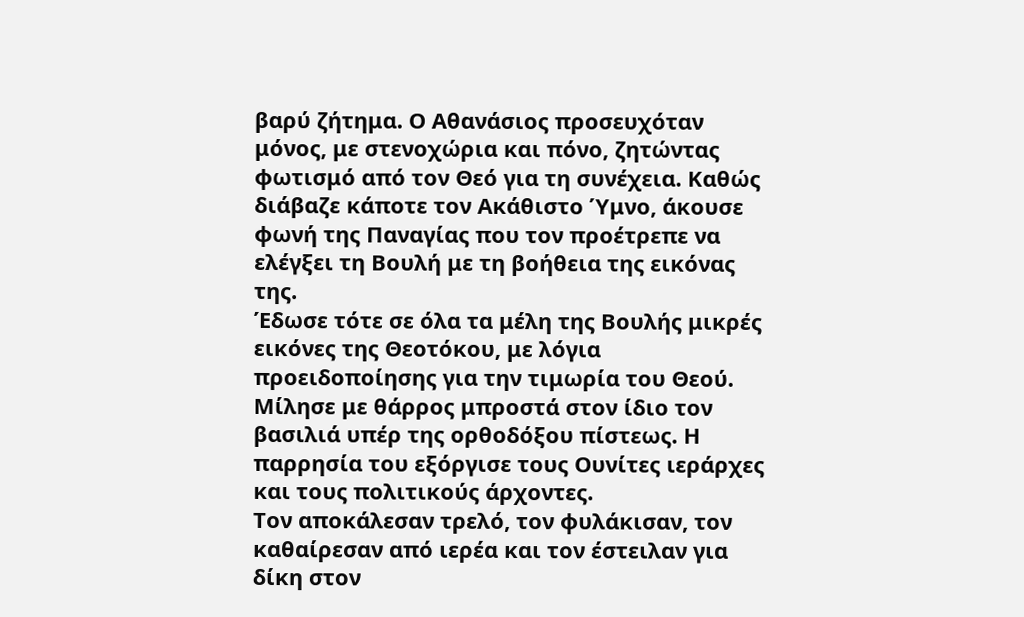βαρύ ζήτημα. Ο Αθανάσιος προσευχόταν μόνος, με στενοχώρια και πόνο, ζητώντας φωτισμό από τον Θεό για τη συνέχεια. Καθώς διάβαζε κάποτε τον Ακάθιστο Ύμνο, άκουσε φωνή της Παναγίας που τον προέτρεπε να ελέγξει τη Βουλή με τη βοήθεια της εικόνας της.
Έδωσε τότε σε όλα τα μέλη της Βουλής μικρές εικόνες της Θεοτόκου, με λόγια προειδοποίησης για την τιμωρία του Θεού. Μίλησε με θάρρος μπροστά στον ίδιο τον βασιλιά υπέρ της ορθοδόξου πίστεως. Η παρρησία του εξόργισε τους Ουνίτες ιεράρχες και τους πολιτικούς άρχοντες.
Τον αποκάλεσαν τρελό, τον φυλάκισαν, τον καθαίρεσαν από ιερέα και τον έστειλαν για δίκη στον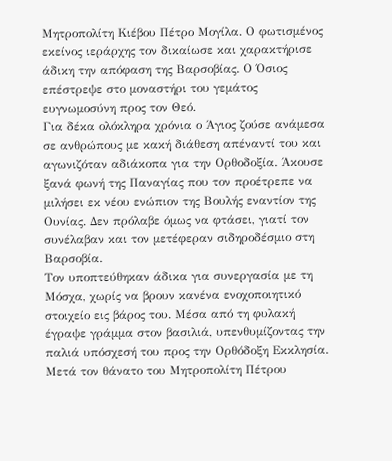Μητροπολίτη Κιέβου Πέτρο Μογίλα. Ο φωτισμένος εκείνος ιεράρχης τον δικαίωσε και χαρακτήρισε άδικη την απόφαση της Βαρσοβίας. Ο Όσιος επέστρεψε στο μοναστήρι του γεμάτος ευγνωμοσύνη προς τον Θεό.
Για δέκα ολόκληρα χρόνια ο Άγιος ζούσε ανάμεσα σε ανθρώπους με κακή διάθεση απέναντί του και αγωνιζόταν αδιάκοπα για την Ορθοδοξία. Άκουσε ξανά φωνή της Παναγίας που τον προέτρεπε να μιλήσει εκ νέου ενώπιον της Βουλής εναντίον της Ουνίας. Δεν πρόλαβε όμως να φτάσει, γιατί τον συνέλαβαν και τον μετέφεραν σιδηροδέσμιο στη Βαρσοβία.
Τον υποπτεύθηκαν άδικα για συνεργασία με τη Μόσχα, χωρίς να βρουν κανένα ενοχοποιητικό στοιχείο εις βάρος του. Μέσα από τη φυλακή έγραψε γράμμα στον βασιλιά, υπενθυμίζοντας την παλιά υπόσχεσή του προς την Ορθόδοξη Εκκλησία. Μετά τον θάνατο του Μητροπολίτη Πέτρου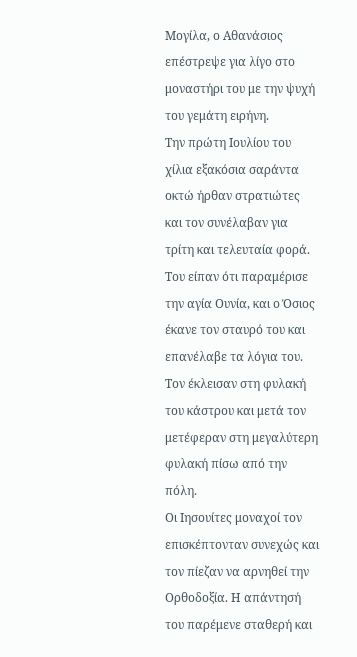Μογίλα, ο Αθανάσιος επέστρεψε για λίγο στο μοναστήρι του με την ψυχή του γεμάτη ειρήνη.
Την πρώτη Ιουλίου του χίλια εξακόσια σαράντα οκτώ ήρθαν στρατιώτες και τον συνέλαβαν για τρίτη και τελευταία φορά. Του είπαν ότι παραμέρισε την αγία Ουνία, και ο Όσιος έκανε τον σταυρό του και επανέλαβε τα λόγια του. Τον έκλεισαν στη φυλακή του κάστρου και μετά τον μετέφεραν στη μεγαλύτερη φυλακή πίσω από την πόλη.
Οι Ιησουίτες μοναχοί τον επισκέπτονταν συνεχώς και τον πίεζαν να αρνηθεί την Ορθοδοξία. Η απάντησή του παρέμενε σταθερή και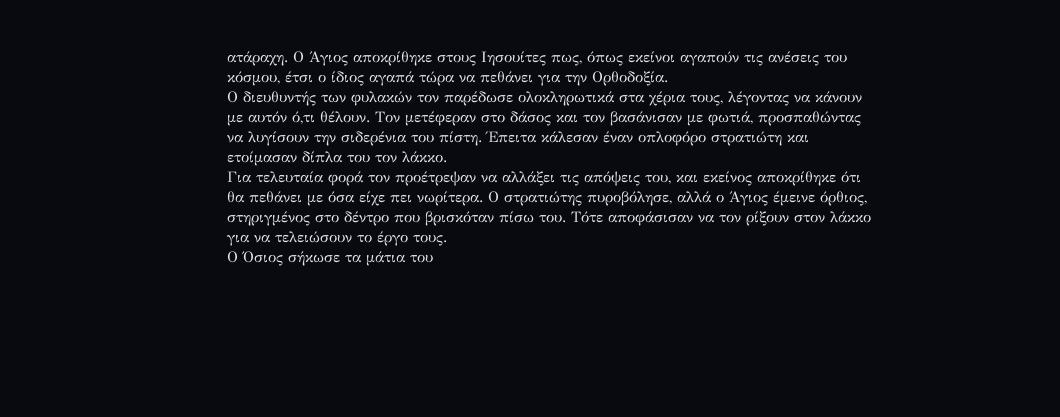ατάραχη. Ο Άγιος αποκρίθηκε στους Ιησουίτες πως, όπως εκείνοι αγαπούν τις ανέσεις του κόσμου, έτσι ο ίδιος αγαπά τώρα να πεθάνει για την Ορθοδοξία.
Ο διευθυντής των φυλακών τον παρέδωσε ολοκληρωτικά στα χέρια τους, λέγοντας να κάνουν με αυτόν ό,τι θέλουν. Τον μετέφεραν στο δάσος και τον βασάνισαν με φωτιά, προσπαθώντας να λυγίσουν την σιδερένια του πίστη. Έπειτα κάλεσαν έναν οπλοφόρο στρατιώτη και ετοίμασαν δίπλα του τον λάκκο.
Για τελευταία φορά τον προέτρεψαν να αλλάξει τις απόψεις του, και εκείνος αποκρίθηκε ότι θα πεθάνει με όσα είχε πει νωρίτερα. Ο στρατιώτης πυροβόλησε, αλλά ο Άγιος έμεινε όρθιος, στηριγμένος στο δέντρο που βρισκόταν πίσω του. Τότε αποφάσισαν να τον ρίξουν στον λάκκο για να τελειώσουν το έργο τους.
Ο Όσιος σήκωσε τα μάτια του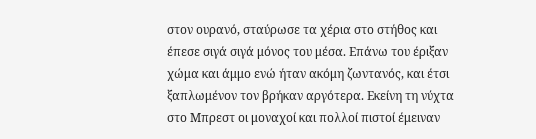στον ουρανό, σταύρωσε τα χέρια στο στήθος και έπεσε σιγά σιγά μόνος του μέσα. Επάνω του έριξαν χώμα και άμμο ενώ ήταν ακόμη ζωντανός, και έτσι ξαπλωμένον τον βρήκαν αργότερα. Εκείνη τη νύχτα στο Μπρεστ οι μοναχοί και πολλοί πιστοί έμειναν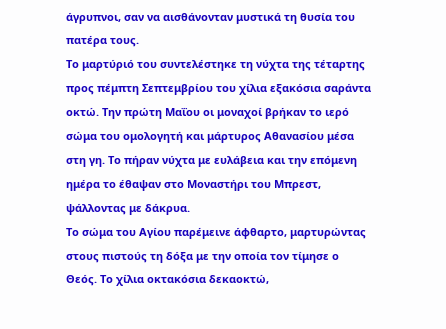άγρυπνοι, σαν να αισθάνονταν μυστικά τη θυσία του πατέρα τους.
Το μαρτύριό του συντελέστηκε τη νύχτα της τέταρτης προς πέμπτη Σεπτεμβρίου του χίλια εξακόσια σαράντα οκτώ. Την πρώτη Μαΐου οι μοναχοί βρήκαν το ιερό σώμα του ομολογητή και μάρτυρος Αθανασίου μέσα στη γη. Το πήραν νύχτα με ευλάβεια και την επόμενη ημέρα το έθαψαν στο Μοναστήρι του Μπρεστ, ψάλλοντας με δάκρυα.
Το σώμα του Αγίου παρέμεινε άφθαρτο, μαρτυρώντας στους πιστούς τη δόξα με την οποία τον τίμησε ο Θεός. Το χίλια οκτακόσια δεκαοκτώ,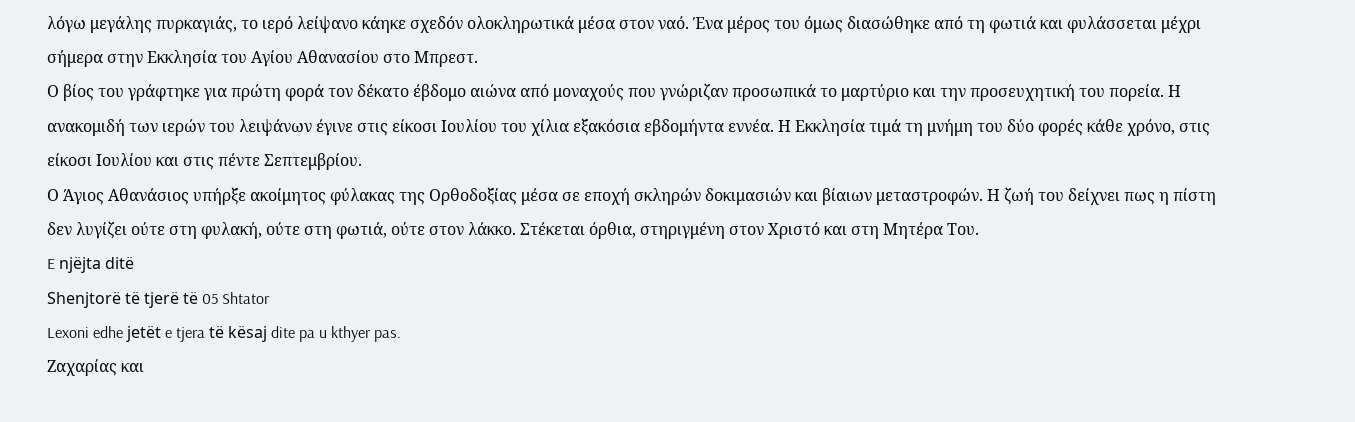λόγω μεγάλης πυρκαγιάς, το ιερό λείψανο κάηκε σχεδόν ολοκληρωτικά μέσα στον ναό. Ένα μέρος του όμως διασώθηκε από τη φωτιά και φυλάσσεται μέχρι σήμερα στην Εκκλησία του Αγίου Αθανασίου στο Μπρεστ.
Ο βίος του γράφτηκε για πρώτη φορά τον δέκατο έβδομο αιώνα από μοναχούς που γνώριζαν προσωπικά το μαρτύριο και την προσευχητική του πορεία. Η ανακομιδή των ιερών του λειψάνων έγινε στις είκοσι Ιουλίου του χίλια εξακόσια εβδομήντα εννέα. Η Εκκλησία τιμά τη μνήμη του δύο φορές κάθε χρόνο, στις είκοσι Ιουλίου και στις πέντε Σεπτεμβρίου.
Ο Άγιος Αθανάσιος υπήρξε ακοίμητος φύλακας της Ορθοδοξίας μέσα σε εποχή σκληρών δοκιμασιών και βίαιων μεταστροφών. Η ζωή του δείχνει πως η πίστη δεν λυγίζει ούτε στη φυλακή, ούτε στη φωτιά, ούτε στον λάκκο. Στέκεται όρθια, στηριγμένη στον Χριστό και στη Μητέρα Του.
E njëjta ditë
Shenjtorë të tjerë të 05 Shtator
Lexoni edhe jetët e tjera të kësaj dite pa u kthyer pas.
Ζαχαρίας και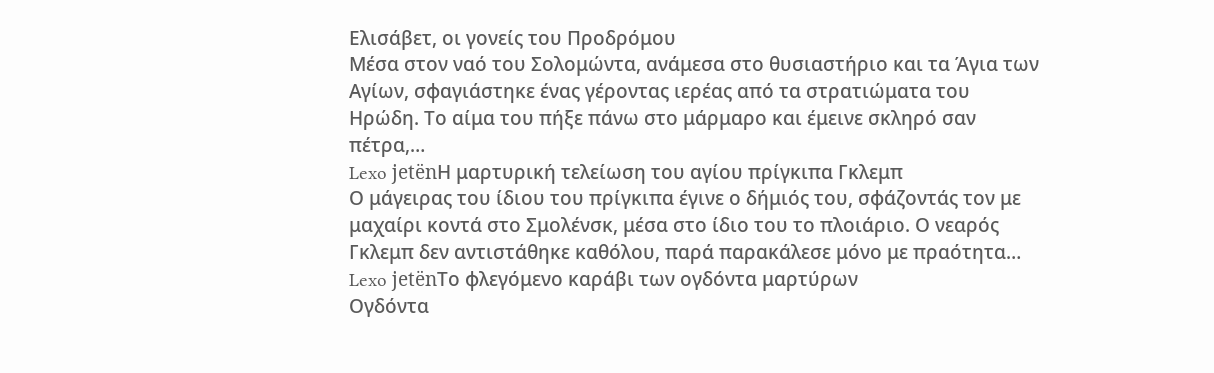Ελισάβετ, οι γονείς του Προδρόμου
Μέσα στον ναό του Σολομώντα, ανάμεσα στο θυσιαστήριο και τα Άγια των Αγίων, σφαγιάστηκε ένας γέροντας ιερέας από τα στρατιώματα του Ηρώδη. Το αίμα του πήξε πάνω στο μάρμαρο και έμεινε σκληρό σαν πέτρα,…
Lexo jetënΗ μαρτυρική τελείωση του αγίου πρίγκιπα Γκλεμπ
Ο μάγειρας του ίδιου του πρίγκιπα έγινε ο δήμιός του, σφάζοντάς τον με μαχαίρι κοντά στο Σμολένσκ, μέσα στο ίδιο του το πλοιάριο. Ο νεαρός Γκλεμπ δεν αντιστάθηκε καθόλου, παρά παρακάλεσε μόνο με πραότητα…
Lexo jetënΤο φλεγόμενο καράβι των ογδόντα μαρτύρων
Ογδόντα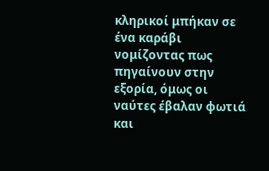κληρικοί μπήκαν σε ένα καράβι νομίζοντας πως πηγαίνουν στην εξορία, όμως οι ναύτες έβαλαν φωτιά και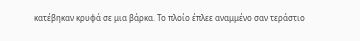κατέβηκαν κρυφά σε μια βάρκα. Το πλοίο έπλεε αναμμένο σαν τεράστιο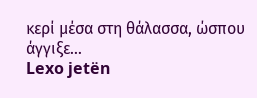κερί μέσα στη θάλασσα, ώσπου άγγιξε…
Lexo jetën